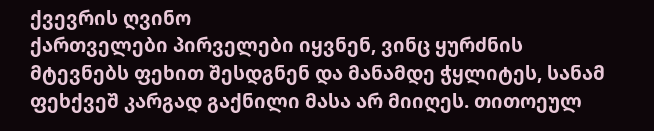ქვევრის ღვინო
ქართველები პირველები იყვნენ, ვინც ყურძნის მტევნებს ფეხით შესდგნენ და მანამდე ჭყლიტეს, სანამ ფეხქვეშ კარგად გაქნილი მასა არ მიიღეს. თითოეულ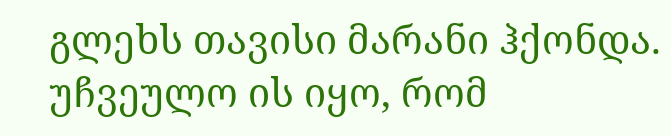გლეხს თავისი მარანი ჰქონდა. უჩვეულო ის იყო, რომ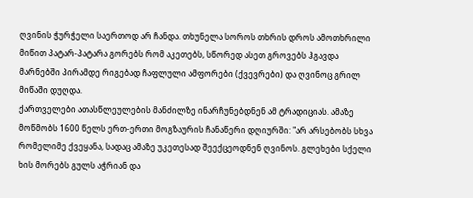ღვინის ჭურჭელი საერთოდ არ ჩანდა. თხუნელა სოროს თხრის დროს ამოთხრილი მიწით პატარ-პატარა გორებს რომ აკეთებს, სწორედ ასეთ გროვებს ჰგავდა მარნებში პირამდე რიგებად ჩაფლული ამფორები (ქვევრები) და ღვინოც გრილ მიწაში დუღდა.
ქართველები ათასწლეულების მანძილზე ინარჩუნებდნენ ამ ტრადიციას. ამაზე მოწმობს 1600 წელს ერთ-ერთი მოგზაურის ჩანაწერი დღიურში: "არ არსებობს სხვა რომელიმე ქვეყანა, სადაც ამაზე უკეთესად შეექცეოდნენ ღვინოს. გლეხები სქელი ხის მორებს გულს აჭრიან და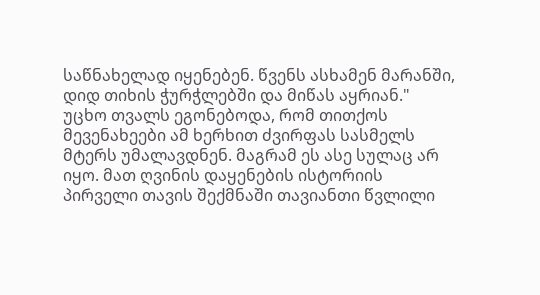საწნახელად იყენებენ. წვენს ასხამენ მარანში, დიდ თიხის ჭურჭლებში და მიწას აყრიან."
უცხო თვალს ეგონებოდა, რომ თითქოს მევენახეები ამ ხერხით ძვირფას სასმელს მტერს უმალავდნენ. მაგრამ ეს ასე სულაც არ იყო. მათ ღვინის დაყენების ისტორიის პირველი თავის შექმნაში თავიანთი წვლილი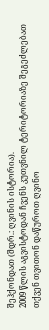შეჰქონდათ (შდრ.: ღვინის ისტორია).
2009 წლის აგვისტოდან ჩვენს კუთვნილ ტერიტორიაზე შეგეძლებათ თქვენ თვითონ დაწუროთ ღვინო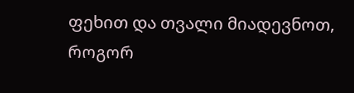ფეხით და თვალი მიადევნოთ, როგორ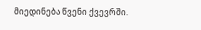მიედინება წვენი ქვევრში.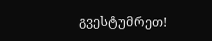გვესტუმრეთ!